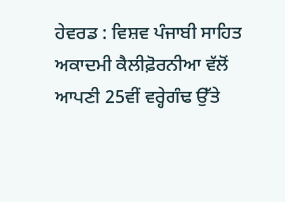ਹੇਵਰਡ : ਵਿਸ਼ਵ ਪੰਜਾਬੀ ਸਾਹਿਤ ਅਕਾਦਮੀ ਕੈਲੀਫ਼ੋਰਨੀਆ ਵੱਲੋਂ ਆਪਣੀ 25ਵੀਂ ਵਰ੍ਹੇਗੰਢ ਉੱਤੇ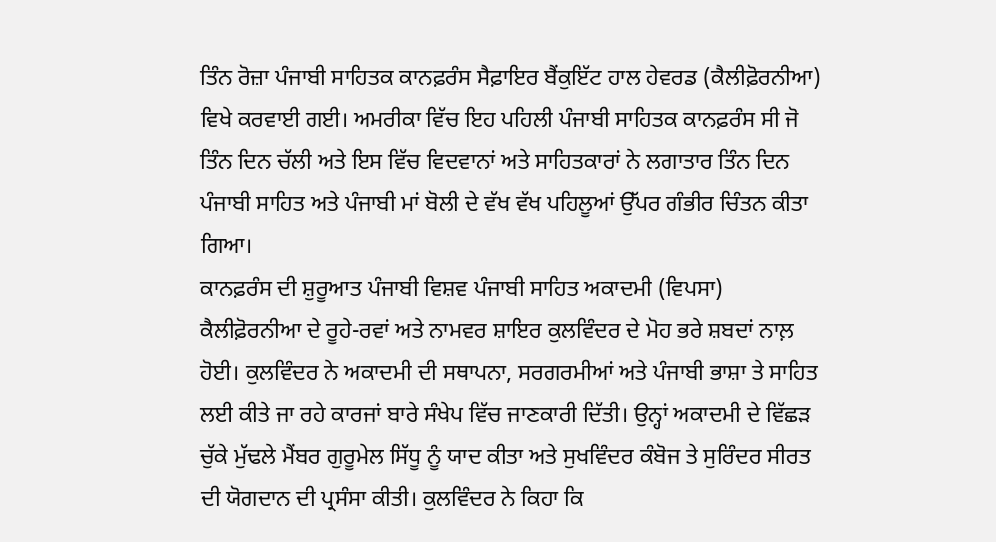ਤਿੰਨ ਰੋਜ਼ਾ ਪੰਜਾਬੀ ਸਾਹਿਤਕ ਕਾਨਫ਼ਰੰਸ ਸੈਫ਼ਾਇਰ ਬੈਂਕੁਇੱਟ ਹਾਲ ਹੇਵਰਡ (ਕੈਲੀਫ਼ੋਰਨੀਆ) ਵਿਖੇ ਕਰਵਾਈ ਗਈ। ਅਮਰੀਕਾ ਵਿੱਚ ਇਹ ਪਹਿਲੀ ਪੰਜਾਬੀ ਸਾਹਿਤਕ ਕਾਨਫ਼ਰੰਸ ਸੀ ਜੋ ਤਿੰਨ ਦਿਨ ਚੱਲੀ ਅਤੇ ਇਸ ਵਿੱਚ ਵਿਦਵਾਨਾਂ ਅਤੇ ਸਾਹਿਤਕਾਰਾਂ ਨੇ ਲਗਾਤਾਰ ਤਿੰਨ ਦਿਨ ਪੰਜਾਬੀ ਸਾਹਿਤ ਅਤੇ ਪੰਜਾਬੀ ਮਾਂ ਬੋਲੀ ਦੇ ਵੱਖ ਵੱਖ ਪਹਿਲੂਆਂ ਉੱਪਰ ਗੰਭੀਰ ਚਿੰਤਨ ਕੀਤਾ ਗਿਆ।
ਕਾਨਫ਼ਰੰਸ ਦੀ ਸ਼ੁਰੂਆਤ ਪੰਜਾਬੀ ਵਿਸ਼ਵ ਪੰਜਾਬੀ ਸਾਹਿਤ ਅਕਾਦਮੀ (ਵਿਪਸਾ) ਕੈਲੀਫ਼ੋਰਨੀਆ ਦੇ ਰੂਹੇ-ਰਵਾਂ ਅਤੇ ਨਾਮਵਰ ਸ਼ਾਇਰ ਕੁਲਵਿੰਦਰ ਦੇ ਮੋਹ ਭਰੇ ਸ਼ਬਦਾਂ ਨਾਲ਼ ਹੋਈ। ਕੁਲਵਿੰਦਰ ਨੇ ਅਕਾਦਮੀ ਦੀ ਸਥਾਪਨਾ, ਸਰਗਰਮੀਆਂ ਅਤੇ ਪੰਜਾਬੀ ਭਾਸ਼ਾ ਤੇ ਸਾਹਿਤ ਲਈ ਕੀਤੇ ਜਾ ਰਹੇ ਕਾਰਜਾਂ ਬਾਰੇ ਸੰਖੇਪ ਵਿੱਚ ਜਾਣਕਾਰੀ ਦਿੱਤੀ। ਉਨ੍ਹਾਂ ਅਕਾਦਮੀ ਦੇ ਵਿੱਛੜ ਚੁੱਕੇ ਮੁੱਢਲੇ ਮੈਂਬਰ ਗੁਰੂਮੇਲ ਸਿੱਧੂ ਨੂੰ ਯਾਦ ਕੀਤਾ ਅਤੇ ਸੁਖਵਿੰਦਰ ਕੰਬੋਜ ਤੇ ਸੁਰਿੰਦਰ ਸੀਰਤ ਦੀ ਯੋਗਦਾਨ ਦੀ ਪ੍ਰਸੰਸਾ ਕੀਤੀ। ਕੁਲਵਿੰਦਰ ਨੇ ਕਿਹਾ ਕਿ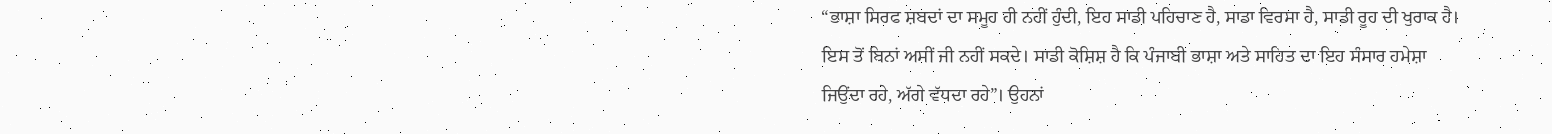“ਭਾਸ਼ਾ ਸਿਰਫ ਸ਼ਬਦਾਂ ਦਾ ਸਮੂਹ ਹੀ ਨਹੀਂ ਹੁੰਦੀ, ਇਹ ਸਾਡੀ ਪਹਿਚਾਣ ਹੈ, ਸਾਡਾ ਵਿਰਸਾ ਹੈ, ਸਾਡੀ ਰੂਹ ਦੀ ਖੁਰਾਕ ਹੈ। ਇਸ ਤੋਂ ਬਿਨਾਂ ਅਸੀਂ ਜੀ ਨਹੀਂ ਸਕਦੇ। ਸਾਡੀ ਕੋਸ਼ਿਸ਼ ਹੈ ਕਿ ਪੰਜਾਬੀ ਭਾਸ਼ਾ ਅਤੇ ਸਾਹਿਤ ਦਾ ਇਹ ਸੰਸਾਰ ਹਮੇਸ਼ਾ ਜਿਉਂਦਾ ਰਹੇ, ਅੱਗੇ ਵੱਧਦਾ ਰਹੇ”। ਉਹਨਾਂ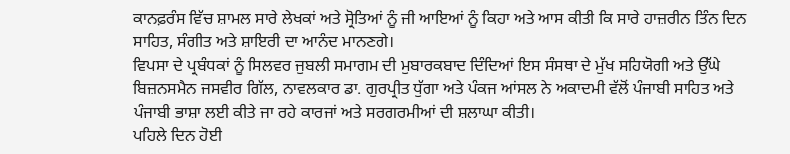ਕਾਨਫ਼ਰੰਸ ਵਿੱਚ ਸ਼ਾਮਲ ਸਾਰੇ ਲੇਖਕਾਂ ਅਤੇ ਸ੍ਰੋਤਿਆਂ ਨੂੰ ਜੀ ਆਇਆਂ ਨੂੰ ਕਿਹਾ ਅਤੇ ਆਸ ਕੀਤੀ ਕਿ ਸਾਰੇ ਹਾਜ਼ਰੀਨ ਤਿੰਨ ਦਿਨ ਸਾਹਿਤ, ਸੰਗੀਤ ਅਤੇ ਸ਼ਾਇਰੀ ਦਾ ਆਨੰਦ ਮਾਨਣਗੇ।
ਵਿਪਸਾ ਦੇ ਪ੍ਰਬੰਧਕਾਂ ਨੂੰ ਸਿਲਵਰ ਜੁਬਲੀ ਸਮਾਗਮ ਦੀ ਮੁਬਾਰਕਬਾਦ ਦਿੰਦਿਆਂ ਇਸ ਸੰਸਥਾ ਦੇ ਮੁੱਖ ਸਹਿਯੋਗੀ ਅਤੇ ਉੱਘੇ ਬਿਜ਼ਨਸਮੈਨ ਜਸਵੀਰ ਗਿੱਲ, ਨਾਵਲਕਾਰ ਡਾ. ਗੁਰਪ੍ਰੀਤ ਧੁੱਗਾ ਅਤੇ ਪੰਕਜ ਆਂਸਲ ਨੇ ਅਕਾਦਮੀ ਵੱਲੋਂ ਪੰਜਾਬੀ ਸਾਹਿਤ ਅਤੇ ਪੰਜਾਬੀ ਭਾਸ਼ਾ ਲਈ ਕੀਤੇ ਜਾ ਰਹੇ ਕਾਰਜਾਂ ਅਤੇ ਸਰਗਰਮੀਆਂ ਦੀ ਸ਼ਲਾਘਾ ਕੀਤੀ।
ਪਹਿਲੇ ਦਿਨ ਹੋਈ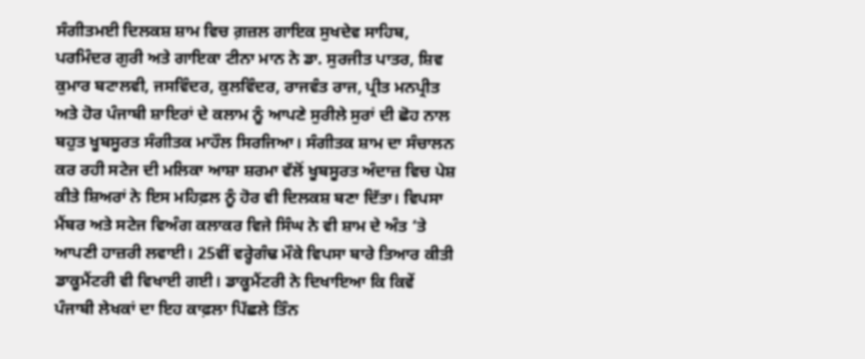ਸੰਗੀਤਮਈ ਦਿਲਕਸ਼ ਸ਼ਾਮ ਵਿਚ ਗ਼ਜ਼ਲ ਗਾਇਕ ਸੁਖਦੇਵ ਸਾਹਿਬ, ਪਰਮਿੰਦਰ ਗੁਰੀ ਅਤੇ ਗਾਇਕਾ ਟੀਨਾ ਮਾਨ ਨੇ ਡਾ. ਸੁਰਜੀਤ ਪਾਤਰ, ਸ਼ਿਵ ਕੁਮਾਰ ਬਟਾਲਵੀ, ਜਸਵਿੰਦਰ, ਕੁਲਵਿੰਦਰ, ਰਾਜਵੰਤ ਰਾਜ, ਪ੍ਰੀਤ ਮਨਪ੍ਰੀਤ ਅਤੇ ਹੋਰ ਪੰਜਾਬੀ ਸ਼ਾਇਰਾਂ ਦੇ ਕਲਾਮ ਨੂੰ ਆਪਣੇ ਸੁਰੀਲੇ ਸੁਰਾਂ ਦੀ ਛੋਹ ਨਾਲ ਬਹੁਤ ਖੂਬਸੂਰਤ ਸੰਗੀਤਕ ਮਾਹੌਲ ਸਿਰਜਿਆ। ਸੰਗੀਤਕ ਸ਼ਾਮ ਦਾ ਸੰਚਾਲਨ ਕਰ ਰਹੀ ਸਟੇਜ ਦੀ ਮਲਿਕਾ ਆਸ਼ਾ ਸ਼ਰਮਾ ਵੱਲੋਂ ਖੂਬਸੂਰਤ ਅੰਦਾਜ਼ ਵਿਚ ਪੇਸ਼ ਕੀਤੇ ਸ਼ਿਅਰਾਂ ਨੇ ਇਸ ਮਹਿਫ਼ਲ ਨੂੰ ਹੋਰ ਵੀ ਦਿਲਕਸ਼ ਬਣਾ ਦਿੱਤਾ। ਵਿਪਸਾ ਮੈਂਬਰ ਅਤੇ ਸਟੇਜ ਵਿਅੰਗ ਕਲਾਕਰ ਵਿਜੇ ਸਿੰਘ ਨੇ ਵੀ ਸ਼ਾਮ ਦੇ ਅੰਤ ‘ਤੇ ਆਪਣੀ ਹਾਜ਼ਰੀ ਲਵਾਈ। 25ਵੀਂ ਵਰ੍ਹੇਗੰਢ ਮੌਕੇ ਵਿਪਸਾ ਬਾਰੇ ਤਿਆਰ ਕੀਤੀ ਡਾਕੂਮੈਂਟਰੀ ਵੀ ਵਿਖਾਈ ਗਈ। ਡਾਕੂਮੈਂਟਰੀ ਨੇ ਦਿਖਾਇਆ ਕਿ ਕਿਵੇਂ ਪੰਜਾਬੀ ਲੇਖਕਾਂ ਦਾ ਇਹ ਕਾਫ਼ਲਾ ਪਿੱਛਲੇ ਤਿੰਨ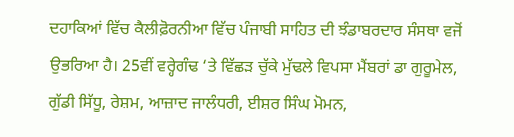ਦਹਾਕਿਆਂ ਵਿੱਚ ਕੈਲੀਫ਼ੋਰਨੀਆ ਵਿੱਚ ਪੰਜਾਬੀ ਸਾਹਿਤ ਦੀ ਝੰਡਾਬਰਦਾਰ ਸੰਸਥਾ ਵਜੋਂ ਉਭਰਿਆ ਹੈ। 25ਵੀਂ ਵਰ੍ਹੇਗੰਢ ‘ਤੇ ਵਿੱਛੜ ਚੁੱਕੇ ਮੁੱਢਲੇ ਵਿਪਸਾ ਮੈਂਬਰਾਂ ਡਾ ਗੁਰੂਮੇਲ, ਗੁੱਡੀ ਸਿੱਧੂ, ਰੇਸ਼ਮ, ਆਜ਼ਾਦ ਜਾਲੰਧਰੀ, ਈਸ਼ਰ ਸਿੰਘ ਮੋਮਨ,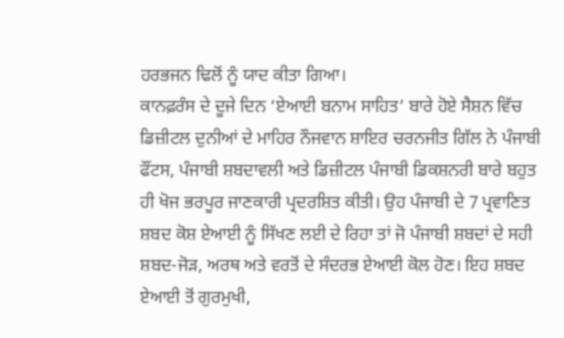ਹਰਭਜਨ ਢਿਲੋਂ ਨੂੰ ਯਾਦ ਕੀਤਾ ਗਿਆ।
ਕਾਨਫ਼ਰੰਸ ਦੇ ਦੂਜੇ ਦਿਨ ‘ਏਆਈ ਬਨਾਮ ਸਾਹਿਤ’ ਬਾਰੇ ਹੋਏ ਸੈਸ਼ਨ ਵਿੱਚ ਡਿਜ਼ੀਟਲ ਦੁਨੀਆਂ ਦੇ ਮਾਹਿਰ ਨੌਜਵਾਨ ਸ਼ਾਇਰ ਚਰਨਜੀਤ ਗਿੱਲ ਨੇ ਪੰਜਾਬੀ ਫੌਂਟਸ, ਪੰਜਾਬੀ ਸ਼ਬਦਾਵਲੀ ਅਤੇ ਡਿਜ਼ੀਟਲ ਪੰਜਾਬੀ ਡਿਕਸ਼ਨਰੀ ਬਾਰੇ ਬਹੁਤ ਹੀ ਖੋਜ ਭਰਪੂਰ ਜਾਣਕਾਰੀ ਪ੍ਰਦਰਸ਼ਿਤ ਕੀਤੀ। ਉਹ ਪੰਜਾਬੀ ਦੇ 7 ਪ੍ਰਵਾਣਿਤ ਸ਼ਬਦ ਕੋਸ਼ ਏਆਈ ਨੂੰ ਸਿੱਖਣ ਲਈ ਦੇ ਰਿਹਾ ਤਾਂ ਜੋ ਪੰਜਾਬੀ ਸ਼ਬਦਾਂ ਦੇ ਸਹੀ ਸ਼ਬਦ-ਜੋੜ, ਅਰਥ ਅਤੇ ਵਰਤੋਂ ਦੇ ਸੰਦਰਭ ਏਆਈ ਕੋਲ ਹੋਣ। ਇਹ ਸ਼ਬਦ ਏਆਈ ਤੋਂ ਗੁਰਮੁਖੀ,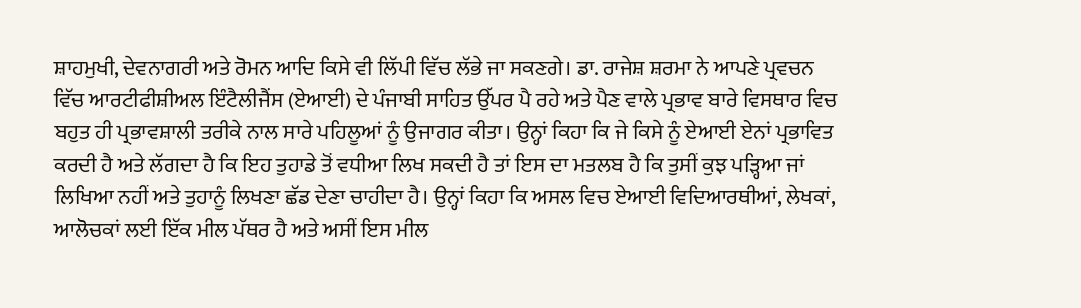ਸ਼ਾਹਮੁਖੀ, ਦੇਵਨਾਗਰੀ ਅਤੇ ਰੋਮਨ ਆਦਿ ਕਿਸੇ ਵੀ ਲਿੱਪੀ ਵਿੱਚ ਲੱਭੇ ਜਾ ਸਕਣਗੇ। ਡਾ. ਰਾਜੇਸ਼ ਸ਼ਰਮਾ ਨੇ ਆਪਣੇ ਪ੍ਰਵਚਨ ਵਿੱਚ ਆਰਟੀਫੀਸ਼ੀਅਲ ਇੰਟੈਲੀਜੈਂਸ (ਏਆਈ) ਦੇ ਪੰਜਾਬੀ ਸਾਹਿਤ ਉੱਪਰ ਪੈ ਰਹੇ ਅਤੇ ਪੈਣ ਵਾਲੇ ਪ੍ਰਭਾਵ ਬਾਰੇ ਵਿਸਥਾਰ ਵਿਚ ਬਹੁਤ ਹੀ ਪ੍ਰਭਾਵਸ਼ਾਲੀ ਤਰੀਕੇ ਨਾਲ ਸਾਰੇ ਪਹਿਲੂਆਂ ਨੂੰ ਉਜਾਗਰ ਕੀਤਾ। ਉਨ੍ਹਾਂ ਕਿਹਾ ਕਿ ਜੇ ਕਿਸੇ ਨੂੰ ਏਆਈ ਏਨਾਂ ਪ੍ਰਭਾਵਿਤ ਕਰਦੀ ਹੈ ਅਤੇ ਲੱਗਦਾ ਹੈ ਕਿ ਇਹ ਤੁਹਾਡੇ ਤੋਂ ਵਧੀਆ ਲਿਖ ਸਕਦੀ ਹੈ ਤਾਂ ਇਸ ਦਾ ਮਤਲਬ ਹੈ ਕਿ ਤੁਸੀਂ ਕੁਝ ਪੜ੍ਹਿਆ ਜਾਂ ਲਿਖਿਆ ਨਹੀਂ ਅਤੇ ਤੁਹਾਨੂੰ ਲਿਖਣਾ ਛੱਡ ਦੇਣਾ ਚਾਹੀਦਾ ਹੈ। ਉਨ੍ਹਾਂ ਕਿਹਾ ਕਿ ਅਸਲ ਵਿਚ ਏਆਈ ਵਿਦਿਆਰਥੀਆਂ, ਲੇਖਕਾਂ, ਆਲੋਚਕਾਂ ਲਈ ਇੱਕ ਮੀਲ ਪੱਥਰ ਹੈ ਅਤੇ ਅਸੀਂ ਇਸ ਮੀਲ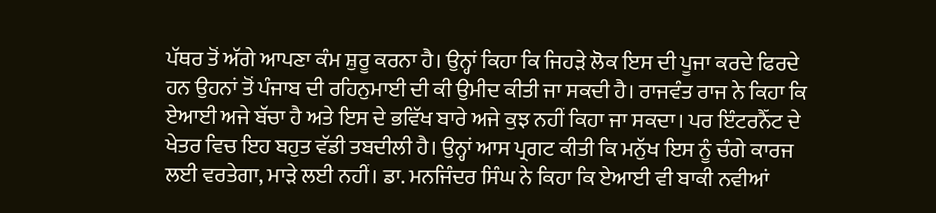ਪੱਥਰ ਤੋਂ ਅੱਗੇ ਆਪਣਾ ਕੰਮ ਸ਼ੁਰੂ ਕਰਨਾ ਹੈ। ਉਨ੍ਹਾਂ ਕਿਹਾ ਕਿ ਜਿਹੜੇ ਲੋਕ ਇਸ ਦੀ ਪੂਜਾ ਕਰਦੇ ਫਿਰਦੇ ਹਨ ਉਹਨਾਂ ਤੋਂ ਪੰਜਾਬ ਦੀ ਰਹਿਨੁਮਾਈ ਦੀ ਕੀ ਉਮੀਦ ਕੀਤੀ ਜਾ ਸਕਦੀ ਹੈ। ਰਾਜਵੰਤ ਰਾਜ ਨੇ ਕਿਹਾ ਕਿ ਏਆਈ ਅਜੇ ਬੱਚਾ ਹੈ ਅਤੇ ਇਸ ਦੇ ਭਵਿੱਖ ਬਾਰੇ ਅਜੇ ਕੁਝ ਨਹੀਂ ਕਿਹਾ ਜਾ ਸਕਦਾ। ਪਰ ਇੰਟਰਨੈੱਟ ਦੇ ਖੇਤਰ ਵਿਚ ਇਹ ਬਹੁਤ ਵੱਡੀ ਤਬਦੀਲੀ ਹੈ। ਉਨ੍ਹਾਂ ਆਸ ਪ੍ਰਗਟ ਕੀਤੀ ਕਿ ਮਨੁੱਖ ਇਸ ਨੂੰ ਚੰਗੇ ਕਾਰਜ ਲਈ ਵਰਤੇਗਾ, ਮਾੜੇ ਲਈ ਨਹੀਂ। ਡਾ. ਮਨਜਿੰਦਰ ਸਿੰਘ ਨੇ ਕਿਹਾ ਕਿ ਏਆਈ ਵੀ ਬਾਕੀ ਨਵੀਆਂ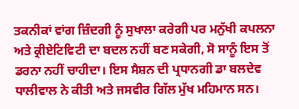ਤਕਨੀਕਾਂ ਵਾਂਗ ਜ਼ਿੰਦਗੀ ਨੂੰ ਸੁਖਾਲਾ ਕਰੇਗੀ ਪਰ ਮਨੁੱਖੀ ਕਪਲਨਾ ਅਤੇ ਕ੍ਰੀਏਟਿਵਿਟੀ ਦਾ ਬਦਲ ਨਹੀਂ ਬਣ ਸਕੇਗੀ, ਸੋ ਸਾਨੂੰ ਇਸ ਤੋਂ ਡਰਨਾ ਨਹੀਂ ਚਾਹੀਦਾ। ਇਸ ਸੈਸ਼ਨ ਦੀ ਪ੍ਰਧਾਨਗੀ ਡਾ ਬਲਦੇਵ ਧਾਲੀਵਾਲ ਨੇ ਕੀਤੀ ਅਤੇ ਜਸਵੀਰ ਗਿੱਲ ਮੁੱਖ ਮਹਿਮਾਨ ਸਨ।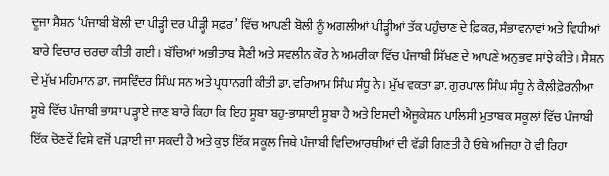ਦੂਜਾ ਸੈਸ਼ਨ ‘ਪੰਜਾਬੀ ਬੋਲੀ ਦਾ ਪੀੜ੍ਹੀ ਦਰ ਪੀੜ੍ਹੀ ਸਫ਼ਰ’ ਵਿੱਚ ਆਪਣੀ ਬੋਲੀ ਨੂੰ ਅਗਲੀਆਂ ਪੀੜ੍ਹੀਆਂ ਤੱਕ ਪਹੁੰਚਾਣ ਦੇ ਫ਼ਿਕਰ, ਸੰਭਾਵਨਾਵਾਂ ਅਤੇ ਵਿਧੀਆਂ ਬਾਰੇ ਵਿਚਾਰ ਚਰਚਾ ਕੀਤੀ ਗਈ। ਬੱਚਿਆਂ ਅਭੀਤਾਬ ਸੈਣੀ ਅਤੇ ਸਵਲੀਨ ਕੌਰ ਨੇ ਅਮਰੀਕਾ ਵਿੱਚ ਪੰਜਾਬੀ ਸਿੱਖਣ ਦੇ ਆਪਣੇ ਅਨੁਭਵ ਸਾਂਝੇ ਕੀਤੇ। ਸੈਸ਼ਨ ਦੇ ਮੁੱਖ ਮਹਿਮਾਨ ਡਾ. ਜਸਵਿੰਦਰ ਸਿੰਘ ਸਨ ਅਤੇ ਪ੍ਰਧਾਨਗੀ ਕੀਤੀ ਡਾ. ਵਰਿਆਮ ਸਿੰਘ ਸੰਧੂ ਨੇ। ਮੁੱਖ ਵਕਤਾ ਡਾ. ਗੁਰਪਾਲ ਸਿੰਘ ਸੰਧੂ ਨੇ ਕੈਲੀਫ਼ੋਰਨੀਆ ਸੂਬੇ ਵਿੱਚ ਪੰਜਾਬੀ ਭਾਸ਼ਾ ਪੜ੍ਹਾਏ ਜਾਣ ਬਾਰੇ ਕਿਹਾ ਕਿ ਇਹ ਸੂਬਾ ਬਹੁ-ਭਾਸ਼ਾਈ ਸੂਬਾ ਹੈ ਅਤੇ ਇਸਦੀ ਐਜੂਕੇਸ਼ਨ ਪਾਲਿਸੀ ਮੁਤਾਬਕ ਸਕੂਲਾਂ ਵਿੱਚ ਪੰਜਾਬੀ ਇੱਕ ਚੋਣਵੇਂ ਵਿਸ਼ੇ ਵਜੋਂ ਪੜਾਈ ਜਾ ਸਕਦੀ ਹੈ ਅਤੇ ਕੁਝ ਇੱਕ ਸਕੂਲ ਜਿਥੇ ਪੰਜਾਬੀ ਵਿਦਿਆਰਥੀਆਂ ਦੀ ਵੱਡੀ ਗਿਣਤੀ ਹੈ ਓਥੇ ਅਜਿਹਾ ਹੋ ਵੀ ਰਿਹਾ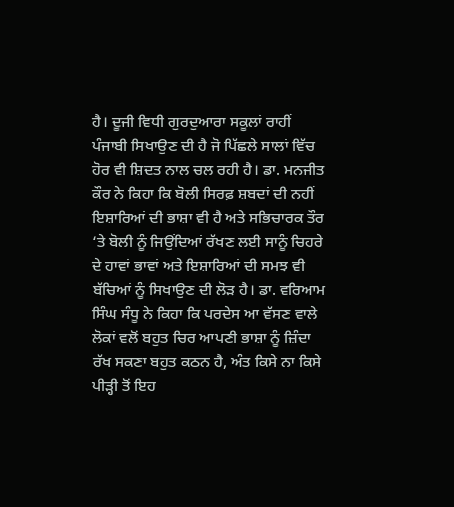ਹੈ। ਦੂਜੀ ਵਿਧੀ ਗੁਰਦੁਆਰਾ ਸਕੂਲਾਂ ਰਾਹੀਂ ਪੰਜਾਬੀ ਸਿਖਾਉਣ ਦੀ ਹੈ ਜੋ ਪਿੱਛਲੇ ਸਾਲਾਂ ਵਿੱਚ ਹੋਰ ਵੀ ਸ਼ਿਦਤ ਨਾਲ ਚਲ ਰਹੀ ਹੈ। ਡਾ. ਮਨਜੀਤ ਕੌਰ ਨੇ ਕਿਹਾ ਕਿ ਬੋਲੀ ਸਿਰਫ਼ ਸ਼ਬਦਾਂ ਦੀ ਨਹੀਂ ਇਸ਼ਾਰਿਆਂ ਦੀ ਭਾਸ਼ਾ ਵੀ ਹੈ ਅਤੇ ਸਭਿਚਾਰਕ ਤੌਰ ‘ਤੇ ਬੋਲੀ ਨੂੰ ਜਿਉਂਦਿਆਂ ਰੱਖਣ ਲਈ ਸਾਨੂੰ ਚਿਹਰੇ ਦੇ ਹਾਵਾਂ ਭਾਵਾਂ ਅਤੇ ਇਸ਼ਾਰਿਆਂ ਦੀ ਸਮਝ ਵੀ ਬੱਚਿਆਂ ਨੂੰ ਸਿਖਾਉਣ ਦੀ ਲੋੜ ਹੈ। ਡਾ. ਵਰਿਆਮ ਸਿੰਘ ਸੰਧੂ ਨੇ ਕਿਹਾ ਕਿ ਪਰਦੇਸ ਆ ਵੱਸਣ ਵਾਲੇ ਲੋਕਾਂ ਵਲੋਂ ਬਹੁਤ ਚਿਰ ਆਪਣੀ ਭਾਸ਼ਾ ਨੂੰ ਜ਼ਿੰਦਾ ਰੱਖ ਸਕਣਾ ਬਹੁਤ ਕਠਨ ਹੈ, ਅੰਤ ਕਿਸੇ ਨਾ ਕਿਸੇ ਪੀੜ੍ਹੀ ਤੋਂ ਇਹ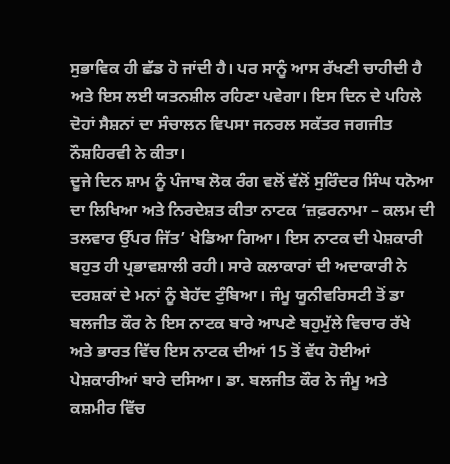ਸੁਭਾਵਿਕ ਹੀ ਛੱਡ ਹੋ ਜਾਂਦੀ ਹੈ। ਪਰ ਸਾਨੂੰ ਆਸ ਰੱਖਣੀ ਚਾਹੀਦੀ ਹੈ ਅਤੇ ਇਸ ਲਈ ਯਤਨਸ਼ੀਲ ਰਹਿਣਾ ਪਵੇਗਾ। ਇਸ ਦਿਨ ਦੇ ਪਹਿਲੇ ਦੋਹਾਂ ਸੈਸ਼ਨਾਂ ਦਾ ਸੰਚਾਲਨ ਵਿਪਸਾ ਜਨਰਲ ਸਕੱਤਰ ਜਗਜੀਤ ਨੌਸ਼ਹਿਰਵੀ ਨੇ ਕੀਤਾ।
ਦੂਜੇ ਦਿਨ ਸ਼ਾਮ ਨੂੰ ਪੰਜਾਬ ਲੋਕ ਰੰਗ ਵਲੋਂ ਵੱਲੋਂ ਸੁਰਿੰਦਰ ਸਿੰਘ ਧਨੋਆ ਦਾ ਲਿਖਿਆ ਅਤੇ ਨਿਰਦੇਸ਼ਤ ਕੀਤਾ ਨਾਟਕ ‘ਜ਼ਫ਼ਰਨਾਮਾ – ਕਲਮ ਦੀ ਤਲਵਾਰ ਉੱਪਰ ਜਿੱਤ’ ਖੇਡਿਆ ਗਿਆ। ਇਸ ਨਾਟਕ ਦੀ ਪੇਸ਼ਕਾਰੀ ਬਹੁਤ ਹੀ ਪ੍ਰਭਾਵਸ਼ਾਲੀ ਰਹੀ। ਸਾਰੇ ਕਲਾਕਾਰਾਂ ਦੀ ਅਦਾਕਾਰੀ ਨੇ ਦਰਸ਼ਕਾਂ ਦੇ ਮਨਾਂ ਨੂੰ ਬੇਹੱਦ ਟੁੰਬਿਆ। ਜੰਮੂ ਯੂਨੀਵਰਿਸਟੀ ਤੋਂ ਡਾ ਬਲਜੀਤ ਕੌਰ ਨੇ ਇਸ ਨਾਟਕ ਬਾਰੇ ਆਪਣੇ ਬਹੁਮੁੱਲੇ ਵਿਚਾਰ ਰੱਖੇ ਅਤੇ ਭਾਰਤ ਵਿੱਚ ਇਸ ਨਾਟਕ ਦੀਆਂ 15 ਤੋਂ ਵੱਧ ਹੋਈਆਂ ਪੇਸ਼ਕਾਰੀਆਂ ਬਾਰੇ ਦਸਿਆ। ਡਾ. ਬਲਜੀਤ ਕੌਰ ਨੇ ਜੰਮੂ ਅਤੇ ਕਸ਼ਮੀਰ ਵਿੱਚ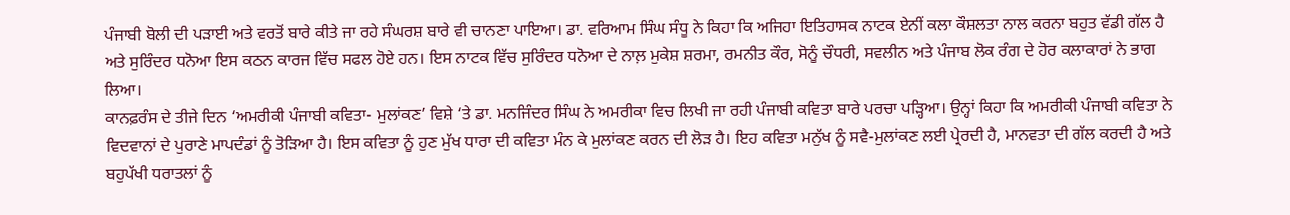ਪੰਜਾਬੀ ਬੋਲੀ ਦੀ ਪੜਾਈ ਅਤੇ ਵਰਤੋਂ ਬਾਰੇ ਕੀਤੇ ਜਾ ਰਹੇ ਸੰਘਰਸ਼ ਬਾਰੇ ਵੀ ਚਾਨਣਾ ਪਾਇਆ। ਡਾ. ਵਰਿਆਮ ਸਿੰਘ ਸੰਧੂ ਨੇ ਕਿਹਾ ਕਿ ਅਜਿਹਾ ਇਤਿਹਾਸਕ ਨਾਟਕ ਏਨੀਂ ਕਲਾ ਕੌਸ਼ਲਤਾ ਨਾਲ ਕਰਨਾ ਬਹੁਤ ਵੱਡੀ ਗੱਲ ਹੈ ਅਤੇ ਸੁਰਿੰਦਰ ਧਨੋਆ ਇਸ ਕਠਨ ਕਾਰਜ ਵਿੱਚ ਸਫਲ ਹੋਏ ਹਨ। ਇਸ ਨਾਟਕ ਵਿੱਚ ਸੁਰਿੰਦਰ ਧਨੋਆ ਦੇ ਨਾਲ਼ ਮੁਕੇਸ਼ ਸ਼ਰਮਾ, ਰਮਨੀਤ ਕੌਰ, ਸੋਨੂੰ ਚੌਧਰੀ, ਸਵਲੀਨ ਅਤੇ ਪੰਜਾਬ ਲੋਕ ਰੰਗ ਦੇ ਹੋਰ ਕਲਾਕਾਰਾਂ ਨੇ ਭਾਗ ਲਿਆ।
ਕਾਨਫ਼ਰੰਸ ਦੇ ਤੀਜੇ ਦਿਨ ‘ਅਮਰੀਕੀ ਪੰਜਾਬੀ ਕਵਿਤਾ- ਮੁਲਾਂਕਣ’ ਵਿਸ਼ੇ ‘ਤੇ ਡਾ. ਮਨਜਿੰਦਰ ਸਿੰਘ ਨੇ ਅਮਰੀਕਾ ਵਿਚ ਲਿਖੀ ਜਾ ਰਹੀ ਪੰਜਾਬੀ ਕਵਿਤਾ ਬਾਰੇ ਪਰਚਾ ਪੜ੍ਹਿਆ। ਉਨ੍ਹਾਂ ਕਿਹਾ ਕਿ ਅਮਰੀਕੀ ਪੰਜਾਬੀ ਕਵਿਤਾ ਨੇ ਵਿਦਵਾਨਾਂ ਦੇ ਪੁਰਾਣੇ ਮਾਪਦੰਡਾਂ ਨੂੰ ਤੋੜਿਆ ਹੈ। ਇਸ ਕਵਿਤਾ ਨੂੰ ਹੁਣ ਮੁੱਖ ਧਾਰਾ ਦੀ ਕਵਿਤਾ ਮੰਨ ਕੇ ਮੁਲਾਂਕਣ ਕਰਨ ਦੀ ਲੋੜ ਹੈ। ਇਹ ਕਵਿਤਾ ਮਨੁੱਖ ਨੂੰ ਸਵੈ-ਮੁਲਾਂਕਣ ਲਈ ਪ੍ਰੇਰਦੀ ਹੈ, ਮਾਨਵਤਾ ਦੀ ਗੱਲ ਕਰਦੀ ਹੈ ਅਤੇ ਬਹੁਪੱਖੀ ਧਰਾਤਲਾਂ ਨੂੰ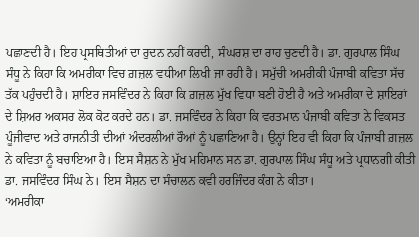ਪਛਾਣਦੀ ਹੈ। ਇਹ ਪ੍ਰਸਥਿਤੀਆਂ ਦਾ ਰੁਦਨ ਨਹੀਂ ਕਰਦੀ, ਸੰਘਰਸ਼ ਦਾ ਰਾਹ ਚੁਣਦੀ ਹੈ। ਡਾ. ਗੁਰਪਾਲ ਸਿੰਘ ਸੰਧੂ ਨੇ ਕਿਹਾ ਕਿ ਅਮਰੀਕਾ ਵਿਚ ਗ਼ਜ਼ਲ ਵਧੀਆ ਲਿਖੀ ਜਾ ਰਹੀ ਹੈ। ਸਮੁੱਚੀ ਅਮਰੀਕੀ ਪੰਜਾਬੀ ਕਵਿਤਾ ਸੱਚ ਤੱਕ ਪਹੁੰਚਦੀ ਹੈ। ਸ਼ਾਇਰ ਜਸਵਿੰਦਰ ਨੇ ਕਿਹਾ ਕਿ ਗ਼ਜ਼ਲ ਮੁੱਖ ਵਿਧਾ ਬਣੀ ਹੋਈ ਹੈ ਅਤੇ ਅਮਰੀਕਾ ਦੇ ਸ਼ਾਇਰਾਂ ਦੇ ਸ਼ਿਅਰ ਅਕਸਰ ਲੋਕ ਕੋਟ ਕਰਦੇ ਹਨ। ਡਾ. ਜਸਵਿੰਦਰ ਨੇ ਕਿਹਾ ਕਿ ਵਰਤਮਾਨ ਪੰਜਾਬੀ ਕਵਿਤਾ ਨੇ ਵਿਕਸਤ ਪੂੰਜੀਵਾਦ ਅਤੇ ਰਾਜਨੀਤੀ ਦੀਆਂ ਅੰਦਰਲੀਆਂ ਰੌਆਂ ਨੂੰ ਪਛਾਣਿਆ ਹੈ। ਉਨ੍ਹਾਂ ਇਹ ਵੀ ਕਿਹਾ ਕਿ ਪੰਜਾਬੀ ਗ਼ਜ਼ਲ ਨੇ ਕਵਿਤਾ ਨੂੰ ਬਚਾਇਆ ਹੈ। ਇਸ ਸੈਸ਼ਨ ਨੇ ਮੁੱਖ ਮਹਿਮਾਨ ਸਨ ਡਾ. ਗੁਰਪਾਲ ਸਿੰਘ ਸੰਧੂ ਅਤੇ ਪ੍ਰਧਾਨਗੀ ਕੀਤੀ ਡਾ. ਜਸਵਿੰਦਰ ਸਿੰਘ ਨੇ। ਇਸ ਸੈਸ਼ਨ ਦਾ ਸੰਚਾਲਨ ਕਵੀ ਹਰਜਿੰਦਰ ਕੰਗ ਨੇ ਕੀਤਾ।
‘ਅਮਰੀਕਾ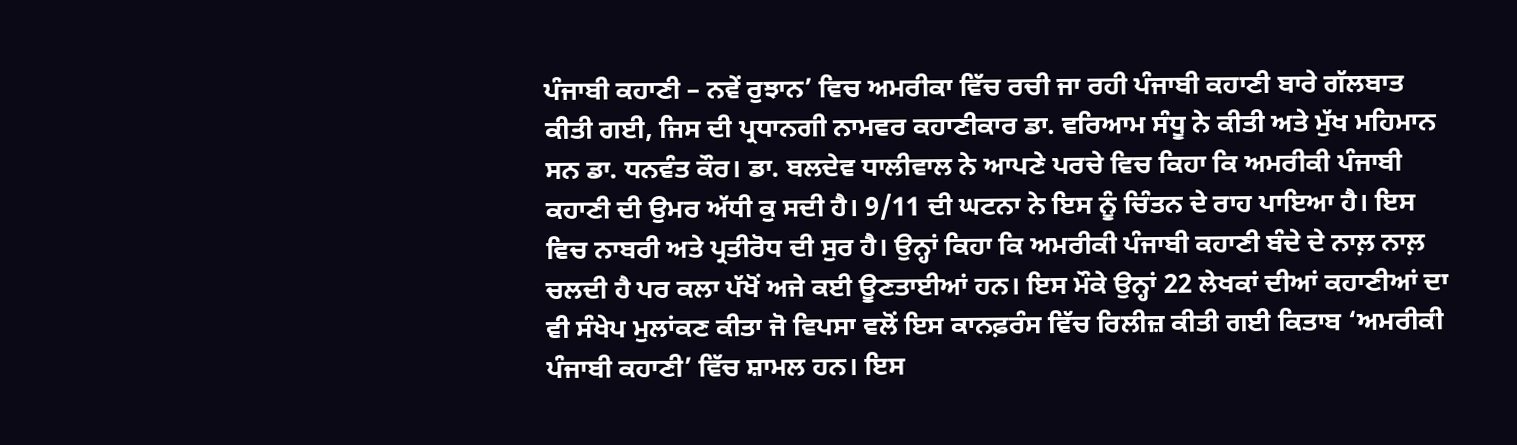ਪੰਜਾਬੀ ਕਹਾਣੀ – ਨਵੇਂ ਰੁਝਾਨ’ ਵਿਚ ਅਮਰੀਕਾ ਵਿੱਚ ਰਚੀ ਜਾ ਰਹੀ ਪੰਜਾਬੀ ਕਹਾਣੀ ਬਾਰੇ ਗੱਲਬਾਤ ਕੀਤੀ ਗਈ, ਜਿਸ ਦੀ ਪ੍ਰਧਾਨਗੀ ਨਾਮਵਰ ਕਹਾਣੀਕਾਰ ਡਾ. ਵਰਿਆਮ ਸੰਧੂ ਨੇ ਕੀਤੀ ਅਤੇ ਮੁੱਖ ਮਹਿਮਾਨ ਸਨ ਡਾ. ਧਨਵੰਤ ਕੌਰ। ਡਾ. ਬਲਦੇਵ ਧਾਲੀਵਾਲ ਨੇ ਆਪਣੇ ਪਰਚੇ ਵਿਚ ਕਿਹਾ ਕਿ ਅਮਰੀਕੀ ਪੰਜਾਬੀ ਕਹਾਣੀ ਦੀ ਉਮਰ ਅੱਧੀ ਕੁ ਸਦੀ ਹੈ। 9/11 ਦੀ ਘਟਨਾ ਨੇ ਇਸ ਨੂੰ ਚਿੰਤਨ ਦੇ ਰਾਹ ਪਾਇਆ ਹੈ। ਇਸ ਵਿਚ ਨਾਬਰੀ ਅਤੇ ਪ੍ਰਤੀਰੋਧ ਦੀ ਸੁਰ ਹੈ। ਉਨ੍ਹਾਂ ਕਿਹਾ ਕਿ ਅਮਰੀਕੀ ਪੰਜਾਬੀ ਕਹਾਣੀ ਬੰਦੇ ਦੇ ਨਾਲ਼ ਨਾਲ਼ ਚਲਦੀ ਹੈ ਪਰ ਕਲਾ ਪੱਖੋਂ ਅਜੇ ਕਈ ਊਣਤਾਈਆਂ ਹਨ। ਇਸ ਮੌਕੇ ਉਨ੍ਹਾਂ 22 ਲੇਖਕਾਂ ਦੀਆਂ ਕਹਾਣੀਆਂ ਦਾ ਵੀ ਸੰਖੇਪ ਮੁਲਾਂਕਣ ਕੀਤਾ ਜੋ ਵਿਪਸਾ ਵਲੋਂ ਇਸ ਕਾਨਫ਼ਰੰਸ ਵਿੱਚ ਰਿਲੀਜ਼ ਕੀਤੀ ਗਈ ਕਿਤਾਬ ‘ਅਮਰੀਕੀ ਪੰਜਾਬੀ ਕਹਾਣੀ’ ਵਿੱਚ ਸ਼ਾਮਲ ਹਨ। ਇਸ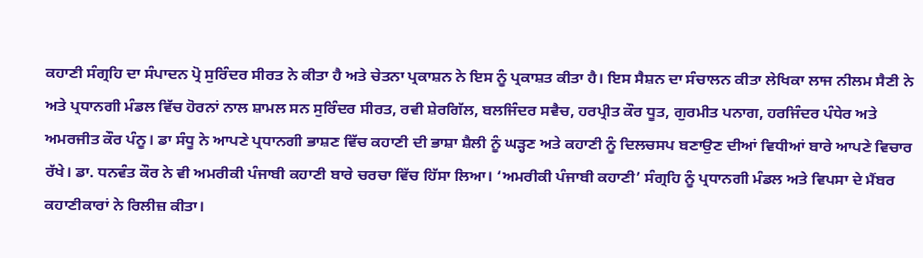ਕਹਾਣੀ ਸੰਗ੍ਰਹਿ ਦਾ ਸੰਪਾਦਨ ਪ੍ਰੋ ਸੁਰਿੰਦਰ ਸੀਰਤ ਨੇ ਕੀਤਾ ਹੈ ਅਤੇ ਚੇਤਨਾ ਪ੍ਰਕਾਸ਼ਨ ਨੇ ਇਸ ਨੂੰ ਪ੍ਰਕਾਸ਼ਤ ਕੀਤਾ ਹੈ। ਇਸ ਸੈਸ਼ਨ ਦਾ ਸੰਚਾਲਨ ਕੀਤਾ ਲੇਖਿਕਾ ਲਾਜ ਨੀਲਮ ਸੈਣੀ ਨੇ ਅਤੇ ਪ੍ਰਧਾਨਗੀ ਮੰਡਲ ਵਿੱਚ ਹੋਰਨਾਂ ਨਾਲ ਸ਼ਾਮਲ ਸਨ ਸੁਰਿੰਦਰ ਸੀਰਤ, ਰਵੀ ਸ਼ੇਰਗਿੱਲ, ਬਲਜਿੰਦਰ ਸਵੈਚ, ਹਰਪ੍ਰੀਤ ਕੌਰ ਧੂਤ, ਗੁਰਮੀਤ ਪਨਾਗ, ਹਰਜਿੰਦਰ ਪੰਧੇਰ ਅਤੇ ਅਮਰਜੀਤ ਕੌਰ ਪੰਨੂ। ਡਾ ਸੰਧੂ ਨੇ ਆਪਣੇ ਪ੍ਰਧਾਨਗੀ ਭਾਸ਼ਣ ਵਿੱਚ ਕਹਾਣੀ ਦੀ ਭਾਸ਼ਾ ਸ਼ੈਲੀ ਨੂੰ ਘੜ੍ਹਣ ਅਤੇ ਕਹਾਣੀ ਨੂੰ ਦਿਲਚਸਪ ਬਣਾਉਣ ਦੀਆਂ ਵਿਧੀਆਂ ਬਾਰੇ ਆਪਣੇ ਵਿਚਾਰ ਰੱਖੇ। ਡਾ. ਧਨਵੰਤ ਕੌਰ ਨੇ ਵੀ ਅਮਰੀਕੀ ਪੰਜਾਬੀ ਕਹਾਣੀ ਬਾਰੇ ਚਰਚਾ ਵਿੱਚ ਹਿੱਸਾ ਲਿਆ। ‘ਅਮਰੀਕੀ ਪੰਜਾਬੀ ਕਹਾਣੀ’ ਸੰਗ੍ਰਹਿ ਨੂੰ ਪ੍ਰਧਾਨਗੀ ਮੰਡਲ ਅਤੇ ਵਿਪਸਾ ਦੇ ਮੈਂਬਰ ਕਹਾਣੀਕਾਰਾਂ ਨੇ ਰਿਲੀਜ਼ ਕੀਤਾ।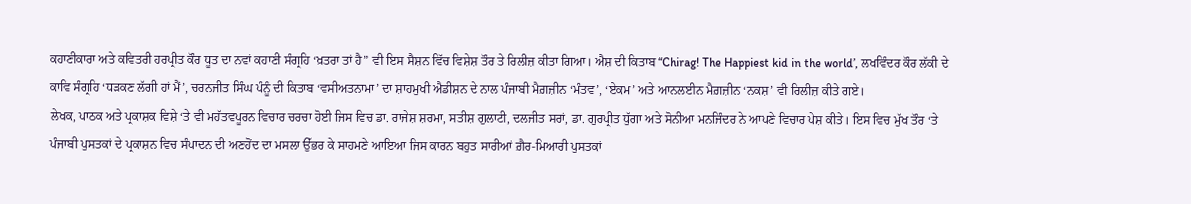ਕਹਾਣੀਕਾਰਾ ਅਤੇ ਕਵਿਤਰੀ ਹਰਪ੍ਰੀਤ ਕੌਰ ਧੂਤ ਦਾ ਨਵਾਂ ਕਹਾਣੀ ਸੰਗ੍ਰਹਿ ‘ਖ਼ਤਰਾ ਤਾਂ ਹੈ” ਵੀ ਇਸ ਸੈਸ਼ਨ ਵਿੱਚ ਵਿਸ਼ੇਸ਼ ਤੌਰ ਤੇ ਰਿਲੀਜ਼ ਕੀਤਾ ਗਿਆ। ਐਸ਼ ਦੀ ਕਿਤਾਬ “Chirag! The Happiest kid in the world’, ਲਖਵਿੰਦਰ ਕੌਰ ਲੱਕੀ ਦੇ ਕਾਵਿ ਸੰਗ੍ਰਹਿ ‘ਧੜਕਣ ਲੱਗੀ ਹਾਂ ਮੈਂ’, ਚਰਨਜੀਤ ਸਿੰਘ ਪੰਨੂੰ ਦੀ ਕਿਤਾਬ ‘ਵਸੀਅਤਨਾਮਾ’ ਦਾ ਸ਼ਾਹਮੁਖੀ ਐਡੀਸ਼ਨ ਦੇ ਨਾਲ ਪੰਜਾਬੀ ਮੈਗ਼ਜ਼ੀਨ ‘ਮੰਤਵ’, ‘ਏਕਮ’ ਅਤੇ ਆਨਲਈਨ ਮੈਗ਼ਜ਼ੀਨ ‘ਨਕਸ਼’ ਵੀ ਰਿਲੀਜ਼ ਕੀਤੇ ਗਏ।
ਲੇਖਕ, ਪਾਠਕ ਅਤੇ ਪ੍ਰਕਾਸ਼ਕ ਵਿਸ਼ੇ ‘ਤੇ ਵੀ ਮਹੱਤਵਪੂਰਨ ਵਿਚਾਰ ਚਰਚਾ ਹੋਈ ਜਿਸ ਵਿਚ ਡਾ. ਰਾਜੇਸ਼ ਸ਼ਰਮਾ, ਸਤੀਸ਼ ਗੁਲਾਟੀ, ਦਲਜੀਤ ਸਰਾਂ, ਡਾ. ਗੁਰਪ੍ਰੀਤ ਧੁੱਗਾ ਅਤੇ ਸੋਨੀਆ ਮਨਜਿੰਦਰ ਨੇ ਆਪਣੇ ਵਿਚਾਰ ਪੇਸ਼ ਕੀਤੇ। ਇਸ ਵਿਚ ਮੁੱਖ ਤੌਰ ‘ਤੇ ਪੰਜਾਬੀ ਪੁਸਤਕਾਂ ਦੇ ਪ੍ਰਕਾਸ਼ਨ ਵਿਚ ਸੰਪਾਦਨ ਦੀ ਅਣਹੋਂਦ ਦਾ ਮਸਲਾ ਉੱਭਰ ਕੇ ਸਾਹਮਣੇ ਆਇਆ ਜਿਸ ਕਾਰਨ ਬਹੁਤ ਸਾਰੀਆਂ ਗ਼ੈਰ-ਮਿਆਰੀ ਪੁਸਤਕਾਂ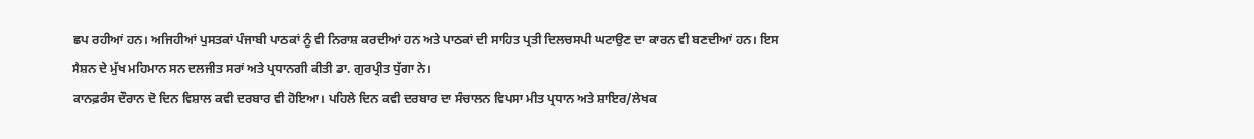ਛਪ ਰਹੀਆਂ ਹਨ। ਅਜਿਹੀਆਂ ਪੁਸਤਕਾਂ ਪੰਜਾਬੀ ਪਾਠਕਾਂ ਨੂੰ ਵੀ ਨਿਰਾਸ਼ ਕਰਦੀਆਂ ਹਨ ਅਤੇ ਪਾਠਕਾਂ ਦੀ ਸਾਹਿਤ ਪ੍ਰਤੀ ਦਿਲਚਸਪੀ ਘਟਾਉਣ ਦਾ ਕਾਰਨ ਵੀ ਬਣਦੀਆਂ ਹਨ। ਇਸ ਸੈਸ਼ਨ ਦੇ ਮੁੱਖ ਮਹਿਮਾਨ ਸਨ ਦਲਜੀਤ ਸਰਾਂ ਅਤੇ ਪ੍ਰਧਾਨਗੀ ਕੀਤੀ ਡਾ. ਗੁਰਪ੍ਰੀਤ ਧੁੱਗਾ ਨੇ।
ਕਾਨਫ਼ਰੰਸ ਦੌਰਾਨ ਦੋ ਦਿਨ ਵਿਸ਼ਾਲ ਕਵੀ ਦਰਬਾਰ ਵੀ ਹੋਇਆ। ਪਹਿਲੇ ਦਿਨ ਕਵੀ ਦਰਬਾਰ ਦਾ ਸੰਚਾਲਨ ਵਿਪਸਾ ਮੀਤ ਪ੍ਰਧਾਨ ਅਤੇ ਸ਼ਾਇਰ/ਲੇਖਕ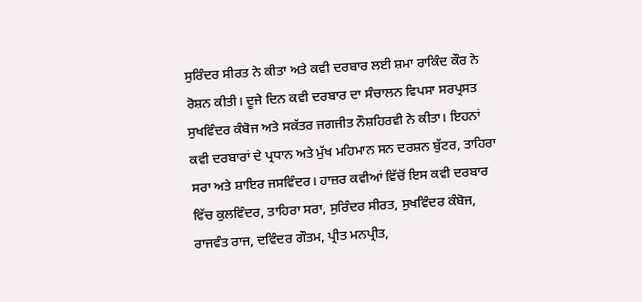ਸੁਰਿੰਦਰ ਸੀਰਤ ਨੇ ਕੀਤਾ ਅਤੇ ਕਵੀ ਦਰਬਾਰ ਲਈ ਸ਼ਮਾ ਰਾਕਿੰਦ ਕੌਰ ਨੇ ਰੋਸ਼ਨ ਕੀਤੀ। ਦੂਜੇ ਦਿਨ ਕਵੀ ਦਰਬਾਰ ਦਾ ਸੰਚਾਲਨ ਵਿਪਸਾ ਸਰਪ੍ਰਸਤ ਸੁਖਵਿੰਦਰ ਕੰਬੋਜ ਅਤੇ ਸਕੱਤਰ ਜਗਜੀਤ ਨੌਸ਼ਹਿਰਵੀ ਨੇ ਕੀਤਾ। ਇਹਨਾਂ ਕਵੀ ਦਰਬਾਰਾਂ ਦੇ ਪ੍ਰਧਾਨ ਅਤੇ ਮੁੱਖ ਮਹਿਮਾਨ ਸਨ ਦਰਸ਼ਨ ਬੁੱਟਰ, ਤਾਹਿਰਾ ਸਰਾ ਅਤੇ ਸ਼ਾਇਰ ਜਸਵਿੰਦਰ। ਹਾਜ਼ਰ ਕਵੀਆਂ ਵਿੱਚੋਂ ਇਸ ਕਵੀ ਦਰਬਾਰ ਵਿੱਚ ਕੁਲਵਿੰਦਰ, ਤਾਹਿਰਾ ਸਰਾ, ਸੁਰਿੰਦਰ ਸੀਰਤ, ਸੁਖਵਿੰਦਰ ਕੰਬੋਜ, ਰਾਜਵੰਤ ਰਾਜ, ਦਵਿੰਦਰ ਗੌਤਮ, ਪ੍ਰੀਤ ਮਨਪ੍ਰੀਤ,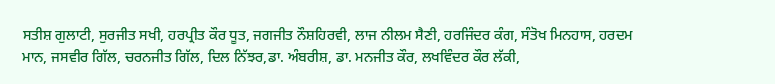ਸਤੀਸ਼ ਗੁਲਾਟੀ, ਸੁਰਜੀਤ ਸਖੀ, ਹਰਪ੍ਰੀਤ ਕੌਰ ਧੂਤ, ਜਗਜੀਤ ਨੌਸ਼ਹਿਰਵੀ, ਲਾਜ ਨੀਲਮ ਸੈਣੀ, ਹਰਜਿੰਦਰ ਕੰਗ, ਸੰਤੋਖ ਮਿਨਹਾਸ, ਹਰਦਮ ਮਾਨ, ਜਸਵੀਰ ਗਿੱਲ, ਚਰਨਜੀਤ ਗਿੱਲ, ਦਿਲ ਨਿੱਝਰ,ਡਾ. ਅੰਬਰੀਸ਼, ਡਾ. ਮਨਜੀਤ ਕੌਰ, ਲਖਵਿੰਦਰ ਕੌਰ ਲੱਕੀ,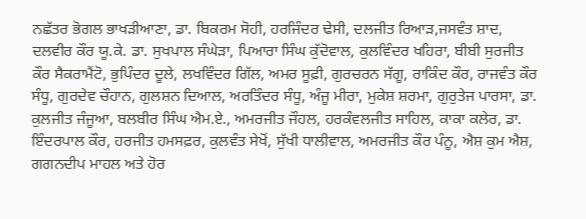ਨਛੱਤਰ ਭੋਗਲ ਭਾਖੜੀਆਣਾ, ਡਾ. ਬਿਕਰਮ ਸੋਹੀ, ਹਰਜਿੰਦਰ ਢੇਸੀ, ਦਲਜੀਤ ਰਿਆੜ,ਜਸਵੰਤ ਸ਼ਾਦ, ਦਲਵੀਰ ਕੌਰ ਯੂ.ਕੇ. ਡਾ. ਸੁਖਪਾਲ ਸੰਘੇੜਾ, ਪਿਆਰਾ ਸਿੰਘ ਕੁੱਦੋਵਾਲ, ਕੁਲਵਿੰਦਰ ਖਹਿਰਾ, ਬੀਬੀ ਸੁਰਜੀਤ ਕੌਰ ਸੈਕਰਾਮੈਂਟੋ, ਭੁਪਿੰਦਰ ਦੂਲੇ, ਲਖਵਿੰਦਰ ਗਿੱਲ, ਅਮਰ ਸੂਫ਼ੀ, ਗੁਰਚਰਨ ਸੱਗੂ, ਰਾਕਿੰਦ ਕੌਰ, ਰਾਜਵੰਤ ਕੌਰ ਸੰਧੂ, ਗੁਰਦੇਵ ਚੌਹਾਨ, ਗੁਲਸ਼ਨ ਦਿਆਲ, ਅਰਤਿੰਦਰ ਸੰਧੂ, ਅੰਜੂ ਮੀਰਾ, ਮੁਕੇਸ਼ ਸ਼ਰਮਾ, ਗੁਰੁਤੇਜ ਪਾਰਸਾ, ਡਾ. ਕੁਲਜੀਤ ਜੰਜੂਆ, ਬਲਬੀਰ ਸਿੰਘ ਐਮ.ਏ., ਅਮਰਜੀਤ ਜੌਹਲ, ਹਰਕੰਵਲਜੀਤ ਸਾਹਿਲ, ਕਾਕਾ ਕਲੇਰ, ਡਾ. ਇੰਦਰਪਾਲ ਕੌਰ, ਹਰਜੀਤ ਹਮਸਫ਼ਰ, ਕੁਲਵੰਤ ਸੇਖੋਂ, ਸੁੱਖੀ ਧਾਲੀਵਾਲ, ਅਮਰਜੀਤ ਕੌਰ ਪੰਨੂ, ਐਸ਼ ਕੁਮ ਐਸ਼, ਗਗਨਦੀਪ ਮਾਹਲ ਅਤੇ ਹੋਰ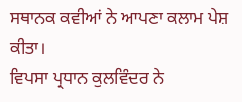ਸਥਾਨਕ ਕਵੀਆਂ ਨੇ ਆਪਣਾ ਕਲਾਮ ਪੇਸ਼ ਕੀਤਾ।
ਵਿਪਸਾ ਪ੍ਰਧਾਨ ਕੁਲਵਿੰਦਰ ਨੇ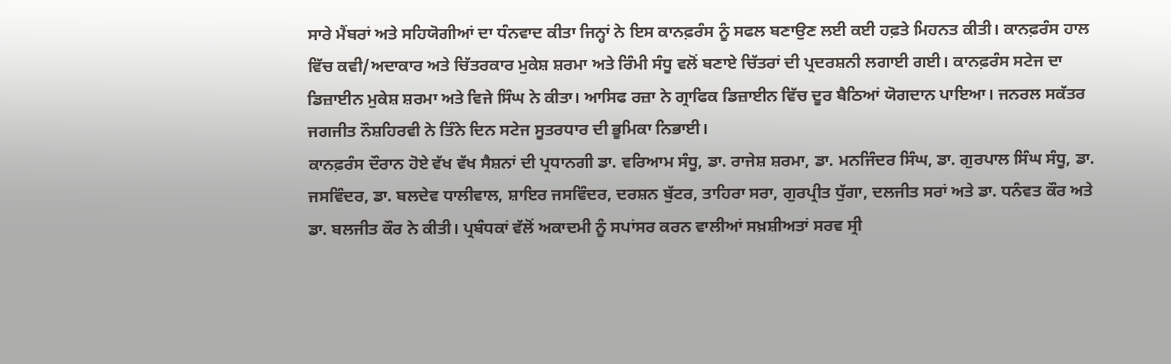ਸਾਰੇ ਮੈਂਬਰਾਂ ਅਤੇ ਸਹਿਯੋਗੀਆਂ ਦਾ ਧੰਨਵਾਦ ਕੀਤਾ ਜਿਨ੍ਹਾਂ ਨੇ ਇਸ ਕਾਨਫ਼ਰੰਸ ਨੂੰ ਸਫਲ ਬਣਾਉਣ ਲਈ ਕਈ ਹਫ਼ਤੇ ਮਿਹਨਤ ਕੀਤੀ। ਕਾਨਫ਼ਰੰਸ ਹਾਲ ਵਿੱਚ ਕਵੀ/ਅਦਾਕਾਰ ਅਤੇ ਚਿੱਤਰਕਾਰ ਮੁਕੇਸ਼ ਸ਼ਰਮਾ ਅਤੇ ਰਿੰਮੀ ਸੰਧੂ ਵਲੋਂ ਬਣਾਏ ਚਿੱਤਰਾਂ ਦੀ ਪ੍ਰਦਰਸ਼ਨੀ ਲਗਾਈ ਗਈ। ਕਾਨਫ਼ਰੰਸ ਸਟੇਜ ਦਾ ਡਿਜ਼ਾਈਨ ਮੁਕੇਸ਼ ਸ਼ਰਮਾ ਅਤੇ ਵਿਜੇ ਸਿੰਘ ਨੇ ਕੀਤਾ। ਆਸਿਫ ਰਜ਼ਾ ਨੇ ਗ੍ਰਾਫਿਕ ਡਿਜ਼ਾਈਨ ਵਿੱਚ ਦੂਰ ਬੈਠਿਆਂ ਯੋਗਦਾਨ ਪਾਇਆ। ਜਨਰਲ ਸਕੱਤਰ ਜਗਜੀਤ ਨੌਸ਼ਹਿਰਵੀ ਨੇ ਤਿੰਨੇ ਦਿਨ ਸਟੇਜ ਸੂਤਰਧਾਰ ਦੀ ਭੂਮਿਕਾ ਨਿਭਾਈ।
ਕਾਨਫ਼ਰੰਸ ਦੌਰਾਨ ਹੋਏ ਵੱਖ ਵੱਖ ਸੈਸ਼ਨਾਂ ਦੀ ਪ੍ਰਧਾਨਗੀ ਡਾ. ਵਰਿਆਮ ਸੰਧੂ, ਡਾ. ਰਾਜੇਸ਼ ਸ਼ਰਮਾ, ਡਾ. ਮਨਜਿੰਦਰ ਸਿੰਘ, ਡਾ. ਗੁਰਪਾਲ ਸਿੰਘ ਸੰਧੂ, ਡਾ. ਜਸਵਿੰਦਰ, ਡਾ. ਬਲਦੇਵ ਧਾਲੀਵਾਲ, ਸ਼ਾਇਰ ਜਸਵਿੰਦਰ, ਦਰਸ਼ਨ ਬੁੱਟਰ, ਤਾਹਿਰਾ ਸਰਾ, ਗੁਰਪ੍ਰੀਤ ਧੁੱਗਾ, ਦਲਜੀਤ ਸਰਾਂ ਅਤੇ ਡਾ. ਧਨੰਵਤ ਕੌਰ ਅਤੇ ਡਾ. ਬਲਜੀਤ ਕੌਰ ਨੇ ਕੀਤੀ। ਪ੍ਰਬੰਧਕਾਂ ਵੱਲੋਂ ਅਕਾਦਮੀ ਨੂੰ ਸਪਾਂਸਰ ਕਰਨ ਵਾਲੀਆਂ ਸਖ਼ਸ਼ੀਅਤਾਂ ਸਰਵ ਸ੍ਰੀ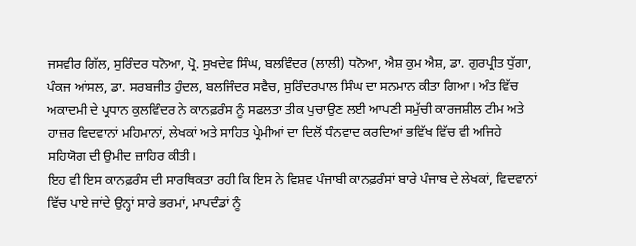ਜਸਵੀਰ ਗਿੱਲ, ਸੁਰਿੰਦਰ ਧਨੋਆ, ਪ੍ਰੋ. ਸੁਖਦੇਵ ਸਿੰਘ, ਬਲਵਿੰਦਰ (ਲਾਲੀ) ਧਨੋਆ, ਐਸ਼ ਕੁਮ ਐਸ਼, ਡਾ. ਗੁਰਪ੍ਰੀਤ ਧੁੱਗਾ, ਪੰਕਜ ਆਂਸਲ, ਡਾ. ਸਰਬਜੀਤ ਹੁੰਦਲ, ਬਲਜਿੰਦਰ ਸਵੈਚ, ਸੁਰਿੰਦਰਪਾਲ ਸਿੰਘ ਦਾ ਸਨਮਾਨ ਕੀਤਾ ਗਿਆ। ਅੰਤ ਵਿੱਚ ਅਕਾਦਮੀ ਦੇ ਪ੍ਰਧਾਨ ਕੁਲਵਿੰਦਰ ਨੇ ਕਾਨਫ਼ਰੰਸ ਨੂੰ ਸਫਲਤਾ ਤੀਕ ਪੁਚਾਉਣ ਲਈ ਆਪਣੀ ਸਮੁੱਚੀ ਕਾਰਜਸ਼ੀਲ ਟੀਮ ਅਤੇ ਹਾਜ਼ਰ ਵਿਦਵਾਨਾਂ ਮਹਿਮਾਨਾਂ, ਲੇਖਕਾਂ ਅਤੇ ਸਾਹਿਤ ਪ੍ਰੇਮੀਆਂ ਦਾ ਦਿਲੋਂ ਧੰਨਵਾਦ ਕਰਦਿਆਂ ਭਵਿੱਖ ਵਿੱਚ ਵੀ ਅਜਿਹੇ ਸਹਿਯੋਗ ਦੀ ਉਮੀਦ ਜ਼ਾਹਿਰ ਕੀਤੀ।
ਇਹ ਵੀ ਇਸ ਕਾਨਫ਼ਰੰਸ ਦੀ ਸਾਰਥਿਕਤਾ ਰਹੀ ਕਿ ਇਸ ਨੇ ਵਿਸ਼ਵ ਪੰਜਾਬੀ ਕਾਨਫ਼ਰੰਸਾਂ ਬਾਰੇ ਪੰਜਾਬ ਦੇ ਲੇਖਕਾਂ, ਵਿਦਵਾਨਾਂ ਵਿੱਚ ਪਾਏ ਜਾਂਦੇ ਉਨ੍ਹਾਂ ਸਾਰੇ ਭਰਮਾਂ, ਮਾਪਦੰਡਾਂ ਨੂੰ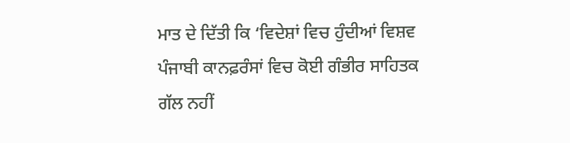ਮਾਤ ਦੇ ਦਿੱਤੀ ਕਿ ‘ਵਿਦੇਸ਼ਾਂ ਵਿਚ ਹੁੰਦੀਆਂ ਵਿਸ਼ਵ ਪੰਜਾਬੀ ਕਾਨਫ਼ਰੰਸਾਂ ਵਿਚ ਕੋਈ ਗੰਭੀਰ ਸਾਹਿਤਕ ਗੱਲ ਨਹੀਂ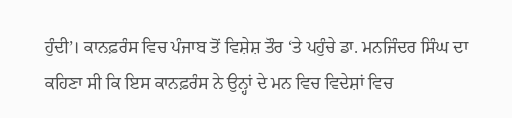ਹੁੰਦੀ’। ਕਾਨਫ਼ਰੰਸ ਵਿਚ ਪੰਜਾਬ ਤੋਂ ਵਿਸ਼ੇਸ਼ ਤੌਰ ‘ਤੇ ਪਹੁੰਚੇ ਡਾ. ਮਨਜਿੰਦਰ ਸਿੰਘ ਦਾ ਕਹਿਣਾ ਸੀ ਕਿ ਇਸ ਕਾਨਫ਼ਰੰਸ ਨੇ ਉਨ੍ਹਾਂ ਦੇ ਮਨ ਵਿਚ ਵਿਦੇਸ਼ਾਂ ਵਿਚ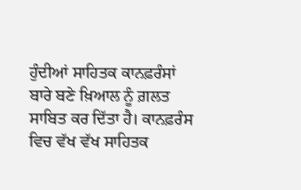ਹੁੰਦੀਆਂ ਸਾਹਿਤਕ ਕਾਨਫ਼ਰੰਸਾਂ ਬਾਰੇ ਬਣੇ ਖ਼ਿਆਲ ਨੂੰ ਗ਼ਲਤ ਸਾਬਿਤ ਕਰ ਦਿੱਤਾ ਹੈ। ਕਾਨਫ਼ਰੰਸ ਵਿਚ ਵੱਖ ਵੱਖ ਸਾਹਿਤਕ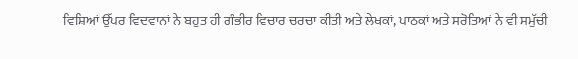ਵਿਸ਼ਿਆਂ ਉੱਪਰ ਵਿਦਵਾਨਾਂ ਨੇ ਬਹੁਤ ਹੀ ਗੰਭੀਰ ਵਿਚਾਰ ਚਰਚਾ ਕੀਤੀ ਅਤੇ ਲੇਖਕਾਂ, ਪਾਠਕਾਂ ਅਤੇ ਸਰੋਤਿਆਂ ਨੇ ਵੀ ਸਮੁੱਚੀ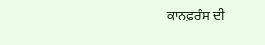ਕਾਨਫ਼ਰੰਸ ਦੀ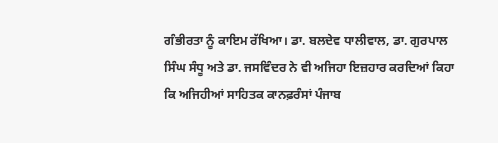ਗੰਭੀਰਤਾ ਨੂੰ ਕਾਇਮ ਰੱਖਿਆ। ਡਾ. ਬਲਦੇਵ ਧਾਲੀਵਾਲ, ਡਾ. ਗੁਰਪਾਲ ਸਿੰਘ ਸੰਧੂ ਅਤੇ ਡਾ. ਜਸਵਿੰਦਰ ਨੇ ਵੀ ਅਜਿਹਾ ਇਜ਼ਹਾਰ ਕਰਦਿਆਂ ਕਿਹਾ ਕਿ ਅਜਿਹੀਆਂ ਸਾਹਿਤਕ ਕਾਨਫ਼ਰੰਸਾਂ ਪੰਜਾਬ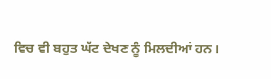ਵਿਚ ਵੀ ਬਹੁਤ ਘੱਟ ਦੇਖਣ ਨੂੰ ਮਿਲਦੀਆਂ ਹਨ।